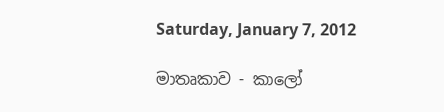Saturday, January 7, 2012

මාතෘකාව - කාලෝ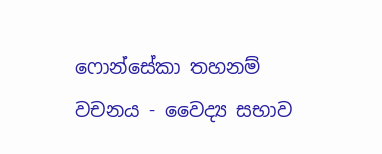ෆොන්සේකා තහනම් වචනය - වෛද්‍ය සභාව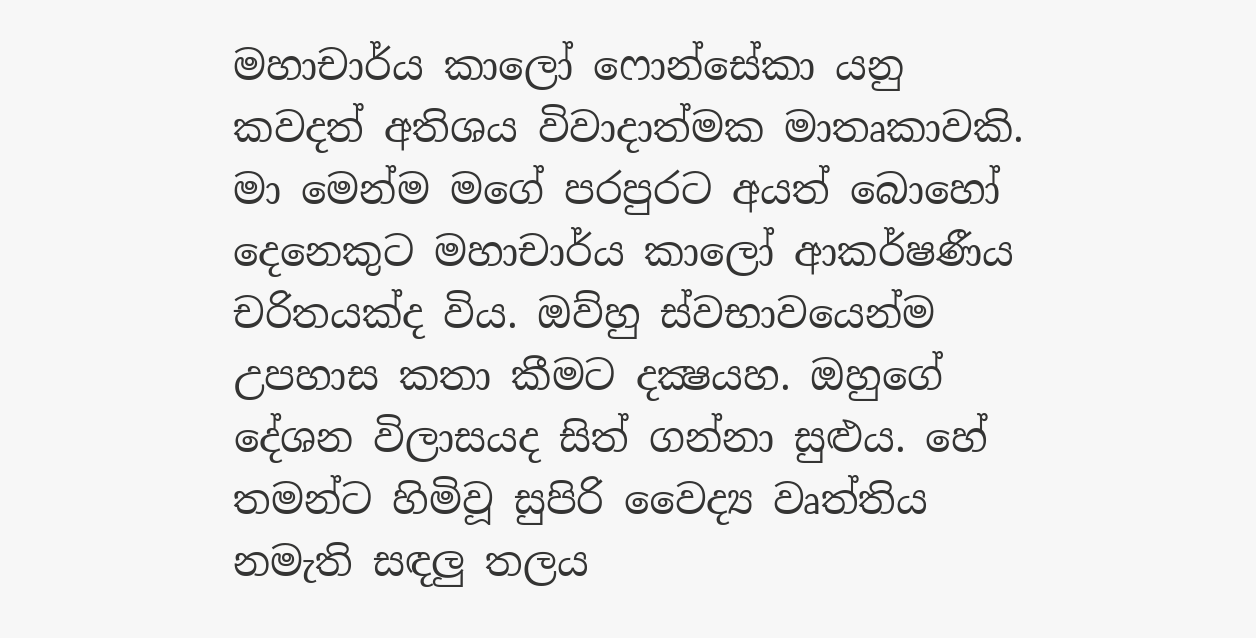මහාචාර්ය කාලෝ ෆොන්සේකා යනු කවදත් අතිශය විවාදාත්මක මාතෘකාවකි. මා මෙන්ම මගේ පරපුරට අයත් බොහෝ දෙනෙකුට මහාචාර්ය කාලෝ ආකර්ෂණීය චරිතයක්‌ද විය. ඔව්හු ස්‌වභාවයෙන්ම උපහාස කතා කීමට දක්‍ෂයහ. ඔහුගේ දේශන විලාසයද සිත් ගන්නා සුළුය. හේ තමන්ට හිමිවූ සුපිරි වෛද්‍ය වෘත්තිය නමැති සඳලු තලය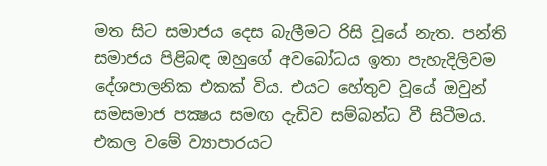මත සිට සමාජය දෙස බැලීමට රිසි වූයේ නැත. පන්ති සමාජය පිළිබඳ ඔහුගේ අවබෝධය ඉතා පැහැදිලිවම දේශපාලනික එකක්‌ විය. එයට හේතුව වූයේ ඔවුන් සමසමාජ පක්‍ෂය සමඟ දැඩිව සම්බන්ධ වී සිටීමය. එකල වමේ ව්‍යාපාරයට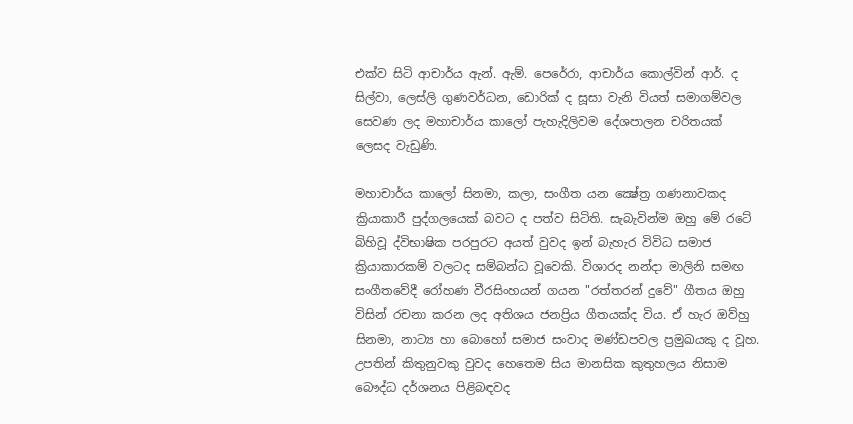එක්‌ව සිටි ආචාර්ය ඇන්. ඇම්. පෙරේරා, ආචාර්ය කොල්වින් ආර්. ද සිල්වා, ලෙස්‌ලි ගුණවර්ධන, ඩොරික්‌ ද සූසා වැනි වියත් සමාගම්වල සෙවණ ලද මහාචාර්ය කාලෝ පැහැදිලිවම දේශපාලන චරිතයක්‌ ලෙසද වැඩුණි.

මහාචාර්ය කාලෝ සිනමා, කලා, සංගීත යන ක්‍ෂේත්‍ර ගණනාවකද ක්‍රියාකාරී පුද්ගලයෙක්‌ බවට ද පත්ව සිටිති. සැබැවින්ම ඔහු මේ රටේ බිහිවූ ද්විභාෂික පරපුරට අයත් වුවද ඉන් බැහැර විවිධ සමාජ ක්‍රියාකාරකම් වලටද සම්බන්ධ වූවෙකි. විශාරද නන්දා මාලිනි සමඟ සංගීතවේදී රෝහණ වීරසිංහයන් ගයන "රත්තරන් දුවේ" ගීතය ඔහු විසින් රචනා කරන ලද අතිශය ජනප්‍රිය ගීතයක්‌ද විය. ඒ හැර ඔව්හු සිනමා, නාට්‍ය හා බොහෝ සමාජ සංවාද මණ්‌ඩපවල ප්‍රමුඛයකු ද වූහ. උපතින් කිතුනුවකු වුවද හෙතෙම සිය මානසික කුතුහලය නිසාම බෞද්ධ දර්ශනය පිළිබඳවද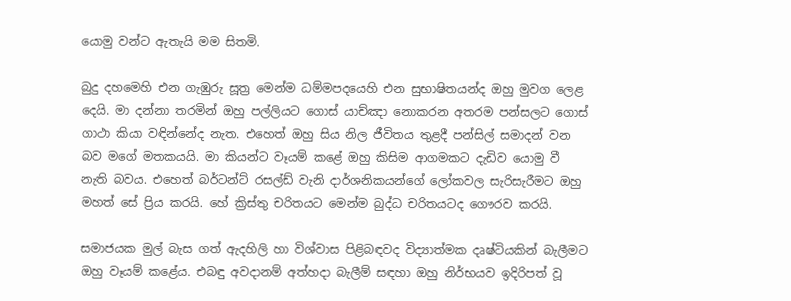යොමු වන්ට ඇතැයි මම සිතමි.

බුදු දහමෙහි එන ගැඹුරු සූත්‍ර මෙන්ම ධම්මපදයෙහි එන සුභාෂිතයන්ද ඔහු මුවග ලෙළ දෙයි. මා දන්නා තරමින් ඔහු පල්ලියට ගොස්‌ යාච්ඤා නොකරන අතරම පන්සලට ගොස්‌ ගාථා කියා වඳින්නේද නැත. එහෙත් ඔහු සිය නිල ජීවිතය තුළදී පන්සිල් සමාදන් වන බව මගේ මතකයයි. මා කියන්ට වෑයම් කළේ ඔහු කිසිම ආගමකට දැඩිව යොමු වී නැති බවය. එහෙත් බර්ටන්ට්‌ රසල්ඩ් වැනි දාර්ශනිකයන්ගේ ලෝකවල සැරිසැරීමට ඔහු මහත් සේ ප්‍රිය කරයි. හේ ක්‍රිස්‌තු චරිතයට මෙන්ම බුද්ධ චරිතයටද ගෞරව කරයි.

සමාජයක මුල් බැස ගත් ඇදහිලි හා විශ්වාස පිළිබඳවද විද්‍යාත්මක දෘෂ්ටියකින් බැලීමට ඔහු වෑයම් කළේය. එබඳු අවදානම් අත්හදා බැලීම් සඳහා ඔහු නිර්භයව ඉදිරිපත් වූ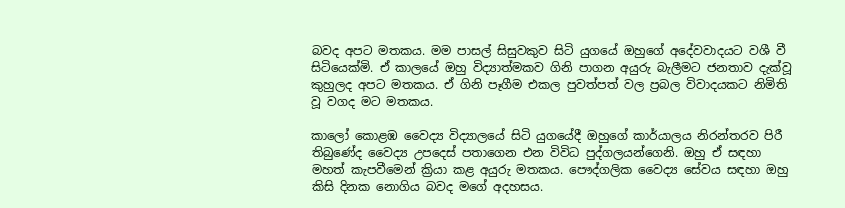බවද අපට මතකය. මම පාසල් සිසුවකුව සිටි යුගයේ ඔහුගේ අදේවවාදයට වශී වී සිටියෙක්‌මි. ඒ කාලයේ ඔහු විද්‍යාත්මකව ගිනි පාගන අයුරු බැලීමට ජනතාව දැක්‌වූ කුහුලද අපට මතකය. ඒ ගිනි පෑගීම එකල පුවත්පත් වල ප්‍රබල විවාදයකට නිමිති වූ වගද මට මතකය.

කාලෝ කොළඹ වෛද්‍ය විද්‍යාලයේ සිටි යුගයේදී ඔහුගේ කාර්යාලය නිරන්තරව පිරී තිබුණේද වෛද්‍ය උපදෙස්‌ පතාගෙන එන විවිධ පුද්ගලයන්ගෙනි. ඔහු ඒ සඳහා මහත් කැපවීමෙන් ක්‍රියා කළ අයුරු මතකය. පෞද්ගලික වෛද්‍ය සේවය සඳහා ඔහු කිසි දිනක නොගිය බවද මගේ අදහසය.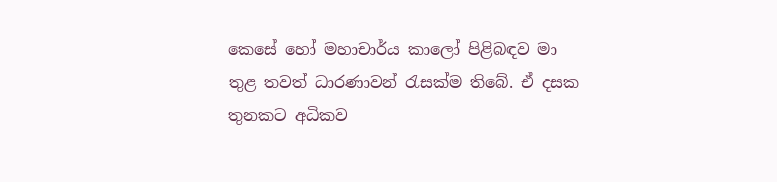කෙසේ හෝ මහාචාර්ය කාලෝ පිළිබඳව මා තුළ තවත් ධාරණාවන් රැසක්‌ම තිබේ. ඒ දසක තුනකට අධිකව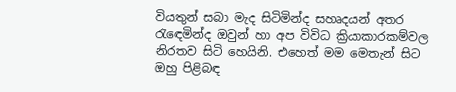වියතුන් සබා මැද සිටිමින්ද සහෘදයන් අතර රැඳෙමින්ද ඔවුන් හා අප විවිධ ක්‍රියාකාරකම්වල නිරතව සිටි හෙයිනි. එහෙත් මම මෙතැන් සිට ඔහු පිළිබඳ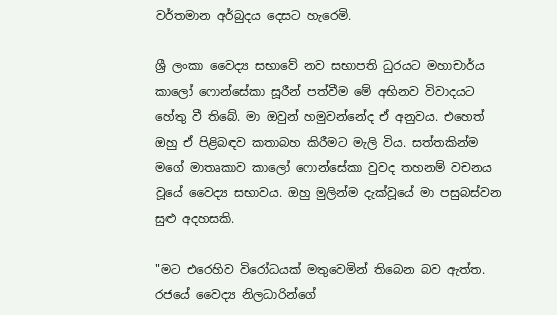වර්තමාන අර්බුදය දෙසට හැරෙමි.

ශ්‍රී ලංකා වෛද්‍ය සභාවේ නව සභාපති ධුරයට මහාචාර්ය කාලෝ ෆොන්සේකා සූරීන් පත්වීම මේ අභිනව විවාදයට හේතු වී තිබේ. මා ඔවුන් හමුවන්නේද ඒ අනුවය. එහෙත් ඔහු ඒ පිළිබඳව කතාබහ කිරීමට මැලි විය. සත්තකින්ම මගේ මාතෘකාව කාලෝ ෆොන්සේකා වුවද තහනම් වචනය වූයේ වෛද්‍ය සභාවය. ඔහු මුලින්ම දැක්‌වූයේ මා පසුබස්‌වන සුළු අදහසකි.

"මට එරෙහිව විරෝධයක්‌ මතුවෙමින් තිබෙන බව ඇත්ත. රජයේ වෛද්‍ය නිලධාරින්ගේ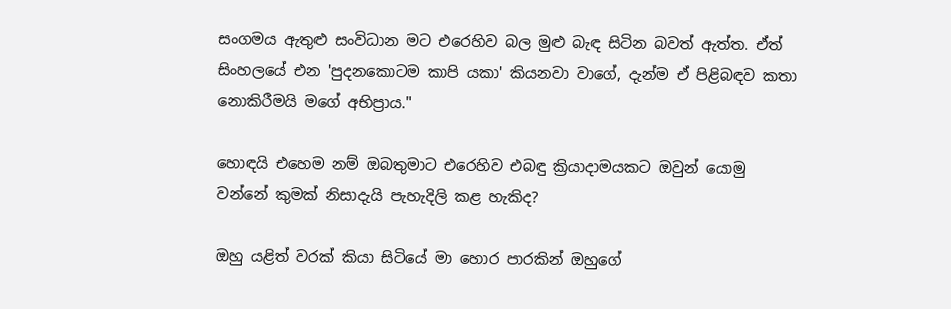සංගමය ඇතුළු සංවිධාන මට එරෙහිව බල මුළු බැඳ සිටින බවත් ඇත්ත. ඒත් සිංහලයේ එන 'පුදනකොටම කාපි යකා' කියනවා වාගේ, දැන්ම ඒ පිළිබඳව කතා නොකිරීමයි මගේ අභිප්‍රාය."

හොඳයි එහෙම නම් ඔබතුමාට එරෙහිව එබඳු ක්‍රියාදාමයකට ඔවුන් යොමු වන්නේ කුමක්‌ නිසාදැයි පැහැදිලි කළ හැකිද?

ඔහු යළිත් වරක්‌ කියා සිටියේ මා හොර පාරකින් ඔහුගේ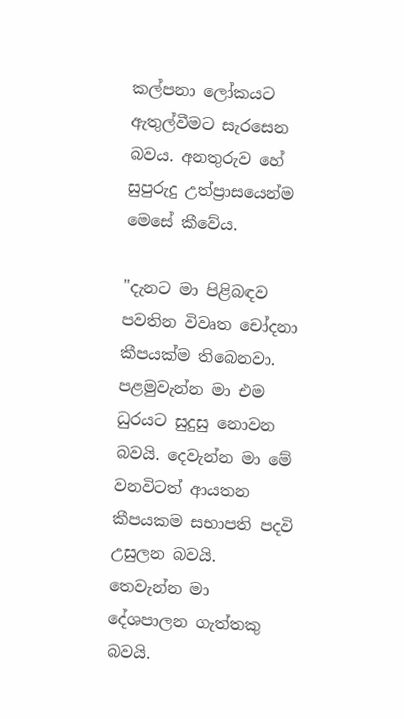කල්පනා ලෝකයට ඇතුල්වීමට සැරසෙන බවය. අනතුරුව හේ සුපුරුදු උත්ප්‍රාසයෙන්ම මෙසේ කීවේය.

"දැනට මා පිළිබඳව පවතින විවෘත චෝදනා කීපයක්‌ම තිබෙනවා. පළමුවැන්න මා එම ධුරයට සුදුසු නොවන බවයි. දෙවැන්න මා මේ වනවිටත් ආයතන කීපයකම සභාපති පදවි උසුලන බවයි. තෙවැන්න මා දේශපාලන ගැත්තකු බවයි.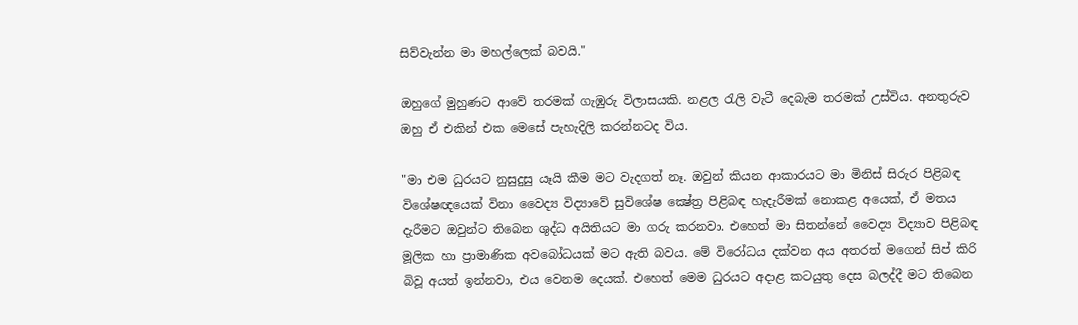සිව්වැන්න මා මහල්ලෙක්‌ බවයි."

ඔහුගේ මුහුණට ආවේ තරමක්‌ ගැඹුරු විලාසයකි. නළල රැලි වැටී දෙබැම තරමක්‌ උස්‌විය. අනතුරුව ඔහු ඒ එකින් එක මෙසේ පැහැදිලි කරන්නටද විය.

"මා එම ධුරයට නුසුදුසු යෑයි කීම මට වැදගත් නෑ. ඔවුන් කියන ආකාරයට මා මිනිස්‌ සිරුර පිළිබඳ විශේෂඥයෙක්‌ විනා වෛද්‍ය විද්‍යාවේ සුවිශේෂ ක්‍ෂේත්‍ර පිළිබඳ හැදැරීමක්‌ නොකළ අයෙක්‌, ඒ මතය දැරීමට ඔවුන්ට තිබෙන ශුද්ධ අයිතියට මා ගරු කරනවා. එහෙත් මා සිතන්නේ වෛද්‍ය විද්‍යාව පිළිබඳ මූලික හා ප්‍රාමාණික අවබෝධයක්‌ මට ඇති බවය. මේ විරෝධය දක්‌වන අය අතරත් මගෙන් සිප් කිරි බිවූ අයත් ඉන්නවා, එය වෙනම දෙයක්‌. එහෙත් මෙම ධුරයට අදාළ කටයුතු දෙස බලද්දී මට තිබෙන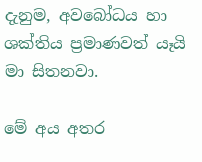දැනුම, අවබෝධය හා ශක්‌තිය ප්‍රමාණවත් යෑයි මා සිතනවා.

මේ අය අතර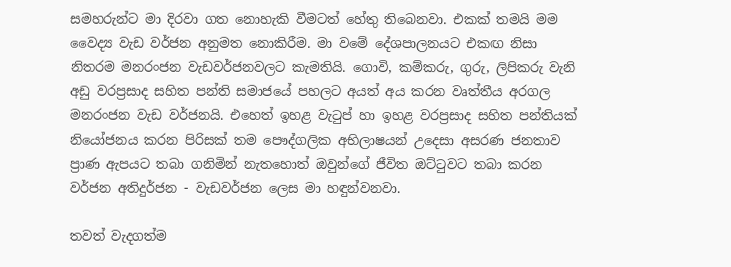සමහරුන්ට මා දිරවා ගත නොහැකි වීමටත් හේතු තිබෙනවා. එකක්‌ තමයි මම වෛද්‍ය වැඩ වර්ජන අනුමත නොකිරීම. මා වමේ දේශපාලනයට එකඟ නිසා නිතරම මනරංජන වැඩවර්ජනවලට කැමතියි. ගොවි, කම්කරු, ගුරු, ලිපිකරු වැනි අඩු වරප්‍රසාද සහිත පන්ති සමාජයේ පහලට අයත් අය කරන වෘත්තීය අරගල මනරංජන වැඩ වර්ජනයි. එහෙත් ඉහළ වැටුප් හා ඉහළ වරප්‍රසාද සහිත පන්තියක්‌ නියෝජනය කරන පිරිසක්‌ තම පෞද්ගලික අභිලාෂයන් උදෙසා අසරණ ජනතාව ප්‍රාණ ඇපයට තබා ගනිමින් නැතහොත් ඔවුන්ගේ ජීවිත ඔට්‌ටුවට තබා කරන වර්ජන අතිදුර්ජන - වැඩවර්ජන ලෙස මා හඳුන්වනවා.

තවත් වැදගත්ම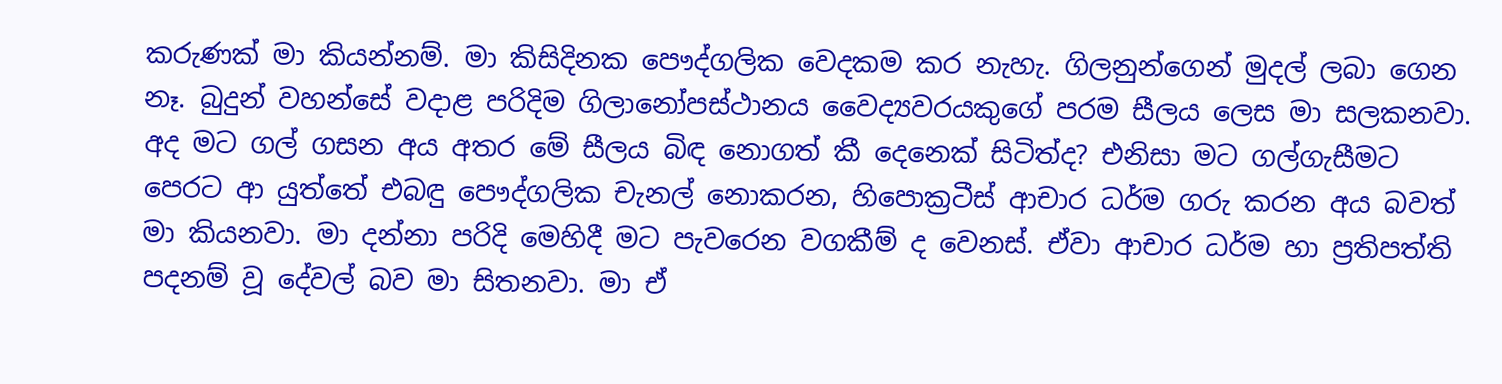කරුණක්‌ මා කියන්නම්. මා කිසිදිනක පෞද්ගලික වෙදකම කර නැහැ. ගිලනුන්ගෙන් මුදල් ලබා ගෙන නෑ. බුදුන් වහන්සේ වදාළ පරිදිම ගිලානෝපස්‌ථානය වෛද්‍යවරයකුගේ පරම සීලය ලෙස මා සලකනවා. අද මට ගල් ගසන අය අතර මේ සීලය බිඳ නොගත් කී දෙනෙක්‌ සිටිත්ද? එනිසා මට ගල්ගැසීමට පෙරට ආ යුත්තේ එබඳු පෞද්ගලික චැනල් නොකරන, හිපොක්‍රටීස්‌ ආචාර ධර්ම ගරු කරන අය බවත් මා කියනවා. මා දන්නා පරිදි මෙහිදී මට පැවරෙන වගකීම් ද වෙනස්‌. ඒවා ආචාර ධර්ම හා ප්‍රතිපත්ති පදනම් වූ දේවල් බව මා සිතනවා. මා ඒ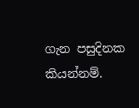ගැන පසුදිනක කියන්නම්.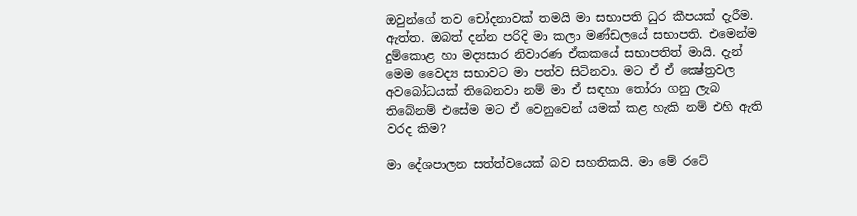ඔවුන්ගේ තව චෝදනාවක්‌ තමයි මා සභාපති ධුර කීපයක්‌ දැරීම. ඇත්ත. ඔබත් දන්න පරිදි මා කලා මණ්‌ඩලයේ සභාපති. එමෙන්ම දුම්කොළ හා මද්‍යසාර නිවාරණ ඒකකයේ සභාපතිත් මායි. දැන් මෙම වෛද්‍ය සභාවට මා පත්ව සිටිනවා. මට ඒ ඒ ක්‍ෂේත්‍රවල අවබෝධයක්‌ තිබෙනවා නම් මා ඒ සඳහා තෝරා ගනු ලැබ තිබේනම් එසේම මට ඒ වෙනුවෙන් යමක්‌ කළ හැකි නම් එහි ඇති වරද කිම?

මා දේශපාලන සත්ත්වයෙක්‌ බව සහතිකයි. මා මේ රටේ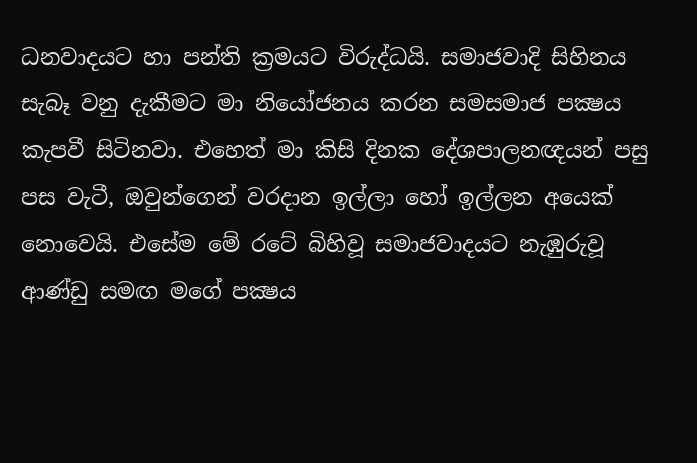ධනවාදයට හා පන්ති ක්‍රමයට විරුද්ධයි. සමාජවාදි සිහිනය සැබෑ වනු දැකීමට මා නියෝජනය කරන සමසමාජ පක්‍ෂය කැපවී සිටිනවා. එහෙත් මා කිසි දිනක දේශපාලනඥයන් පසු පස වැටී, ඔවුන්ගෙන් වරදාන ඉල්ලා හෝ ඉල්ලන අයෙක්‌ නොවෙයි. එසේම මේ රටේ බිහිවූ සමාජවාදයට නැඹුරුවූ ආණ්‌ඩු සමඟ මගේ පක්‍ෂය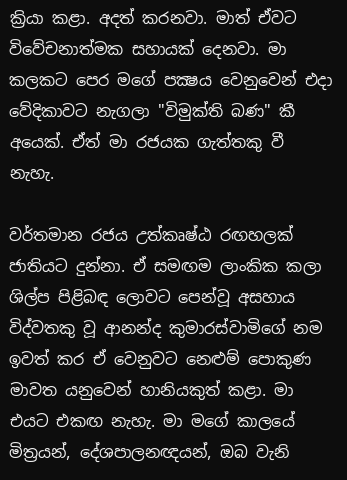ක්‍රියා කළා. අදත් කරනවා. මාත් ඒවට විවේචනාත්මක සහායක්‌ දෙනවා. මා කලකට පෙර මගේ පක්‍ෂය වෙනුවෙන් එදා වේදිකාවට නැගලා "විමුක්‌ති බණ" කී අයෙක්‌. ඒත් මා රජයක ගැත්තකු වී නැහැ.

වර්තමාන රජය උත්කෘෂ්ඨ රඟහලක්‌ ජාතියට දුන්නා. ඒ සමඟම ලාංකික කලා ශිල්ප පිළිබඳ ලොවට පෙන්වූ අසහාය විද්වතකු වූ ආනන්ද කුමාරස්‌වාමිගේ නම ඉවත් කර ඒ වෙනුවට නෙළුම් පොකුණ මාවත යනුවෙන් හානියකුත් කළා. මා එයට එකඟ නැහැ. මා මගේ කාලයේ මිත්‍රයන්, දේශපාලනඥයන්, ඔබ වැනි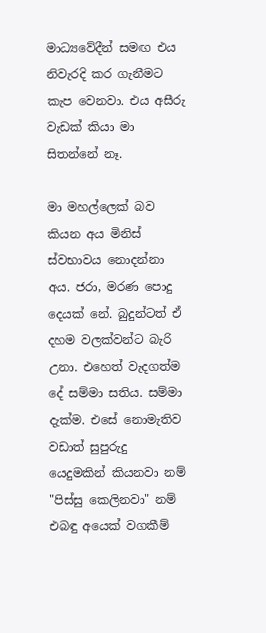මාධ්‍යවේදීන් සමඟ එය නිවැරදි කර ගැනීමට කැප වෙනවා. එය අසීරු වැඩක්‌ කියා මා සිතන්නේ නෑ.

මා මහල්ලෙක්‌ බව කියන අය මිනිස්‌ ස්‌වභාවය නොදන්නා අය. ජරා, මරණ පොදු දෙයක්‌ නේ. බුදුන්ටත් ඒ දහම වලක්‌වන්ට බැරි උනා. එහෙත් වැදගත්ම දේ සම්මා සතිය. සම්මා දැක්‌ම. එසේ නොමැතිව වඩාත් සුපුරුදු යෙදුමකින් කියනවා නම් "පිස්‌සු කෙලිනවා" නම් එබඳු අයෙක්‌ වගකීම්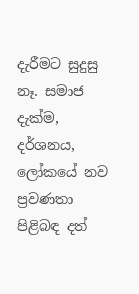දැරීමට සුදුසු නෑ. සමාජ දැක්‌ම, දර්ශනය, ලෝකයේ නව ප්‍රවණතා පිළිබඳ දත්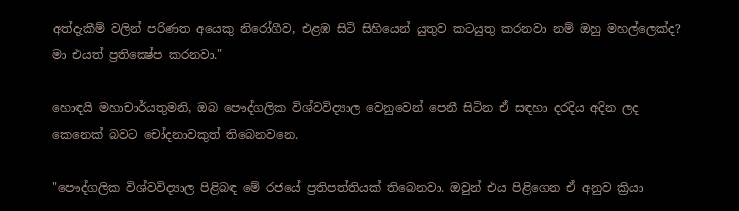අත්දැකීම් වලින් පරිණත අයෙකු නිරෝගීව, එළඹ සිටි සිහියෙන් යුතුව කටයුතු කරනවා නම් ඔහු මහල්ලෙක්‌ද? මා එයත් ප්‍රතික්‍ෂේප කරනවා."

හොඳයි මහාචාර්යතුමනි, ඔබ පෞද්ගලික විශ්වවිද්‍යාල වෙනුවෙන් පෙනී සිටින ඒ සඳහා දරදිය අදින ලද කෙනෙක්‌ බවට චෝදනාවකුත් තිබෙනවනෙ.

"පෞද්ගලික විශ්වවිද්‍යාල පිළිබඳ මේ රජයේ ප්‍රතිපත්තියක්‌ තිබෙනවා. ඔවුන් එය පිළිගෙන ඒ අනුව ක්‍රියා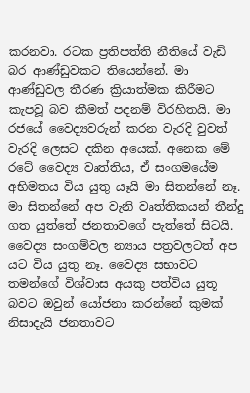කරනවා. රටක ප්‍රතිපත්ති නීතියේ වැඩි බර ආණ්‌ඩුවකට තියෙන්නේ. මා ආණ්‌ඩුවල තීරණ ක්‍රියාත්මක කිරීමට කැපවූ බව කීමත් පදනම් විරහිතයි. මා රජයේ වෛද්‍යවරුන් කරන වැරදි වුවත් වැරදි ලෙසට දකින අයෙක්‌. අනෙක මේ රටේ වෛද්‍ය වෘත්තිය, ඒ සංගමයේම අභිමතය විය යුතු යෑයි මා සිතන්නේ නෑ. මා සිතන්නේ අප වැනි වෘත්තිකයන් තීන්දු ගත යුත්තේ ජනතාවගේ පැත්තේ සිටයි. වෛද්‍ය සංගම්වල න්‍යාය පත්‍රවලටත් අප යට විය යුතු නෑ. වෛද්‍ය සභාවට තමන්ගේ විශ්වාස අයකු පත්විය යුතූ බවට ඔවුන් යෝජනා කරන්නේ කුමක්‌ නිසාදැයි ජනතාවට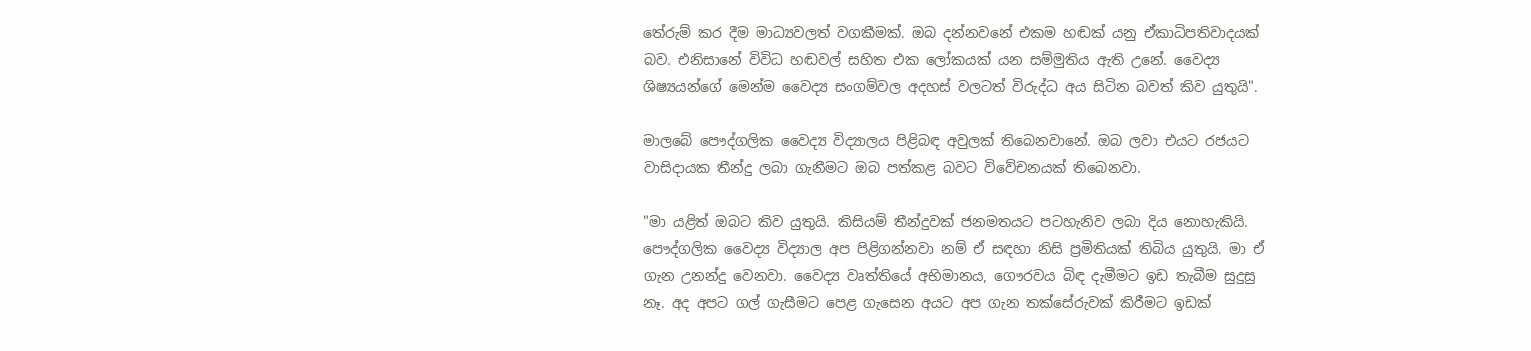තේරුම් කර දීම මාධ්‍යවලත් වගකීමක්‌. ඔබ දන්නවනේ එකම හඬක්‌ යනු ඒකාධිපතිවාදයක්‌ බව. එනිසානේ විවිධ හඬවල් සහිත එක ලෝකයක්‌ යන සම්මුතිය ඇති උනේ. වෛද්‍ය ශිෂ්‍යයන්ගේ මෙන්ම වෛද්‍ය සංගම්වල අදහස්‌ වලටත් විරුද්ධ අය සිටින බවත් කිව යුතුයි".

මාලබේ පෞද්ගලික වෛද්‍ය විද්‍යාලය පිළිබඳ අවුලක්‌ තිබෙනවානේ. ඔබ ලවා එයට රජයට වාසිදායක තීන්දු ලබා ගැනීමට ඔබ පත්කළ බවට විවේචනයක්‌ තිබෙනවා.

"මා යළිත් ඔබට කිව යුතුයි. කිසියම් තීන්දුවක්‌ ජනමතයට පටහැනිව ලබා දිය නොහැකියි. පෞද්ගලික වෛද්‍ය විද්‍යාල අප පිළිගන්නවා නම් ඒ සඳහා නිසි ප්‍රමිතියක්‌ තිබිය යුතුයි. මා ඒ ගැන උනන්දු වෙනවා. වෛද්‍ය වෘත්තියේ අභිමානය, ගෞරවය බිඳ දැමීමට ඉඩ තැබීම සුදුසු නෑ. අද අපට ගල් ගැසීමට පෙළ ගැසෙන අයට අප ගැන තක්‌සේරුවක්‌ කිරීමට ඉඩක්‌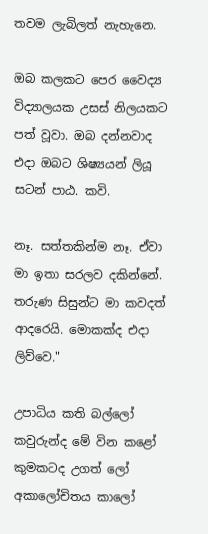තවම ලැබිලත් නැහැනෙ.

ඔබ කලකට පෙර වෛද්‍ය විද්‍යාලයක උසස්‌ නිලයකට පත් වූවා. ඔබ දන්නවාද එදා ඔබට ශිෂ්‍යයන් ලියූ සටන් පාඨ. කවි.

නෑ. සත්තකින්ම නෑ. ඒවා මා ඉතා සරලව දකින්නේ. තරුණ සිසුන්ට මා කවදත් ආදරෙයි. මොකක්‌ද එදා ලිව්වෙ."

උපාධිය කති බල්ලෝ
කවුරුන්ද මේ වින කළෝ
කුමකටද උගත් ලෝ
අකාලෝචිතය කාලෝ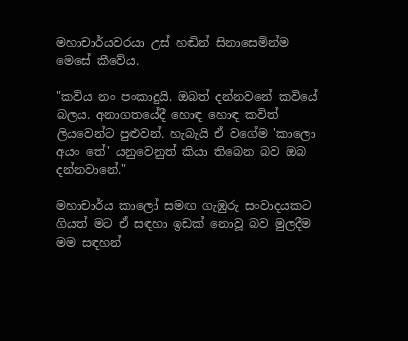මහාචාර්යවරයා උස්‌ හඬින් සිනාසෙමින්ම මෙසේ කීවේය.

"කවිය නං පංකාදුයි. ඔබත් දන්නවනේ කවියේ බලය. අනාගතයේදී හොඳ හොඳ කවිත් ලියවෙන්ට පුළුවන්. හැබැයි ඒ වගේම 'කාලො අයං තේ' යනුවෙනුත් කියා තිබෙන බව ඔබ දන්නවානේ."

මහාචාර්ය කාලෝ සමඟ ගැඹුරු සංවාදයකට ගියත් මට ඒ සඳහා ඉඩක්‌ නොවූ බව මුලදීම මම සඳහන්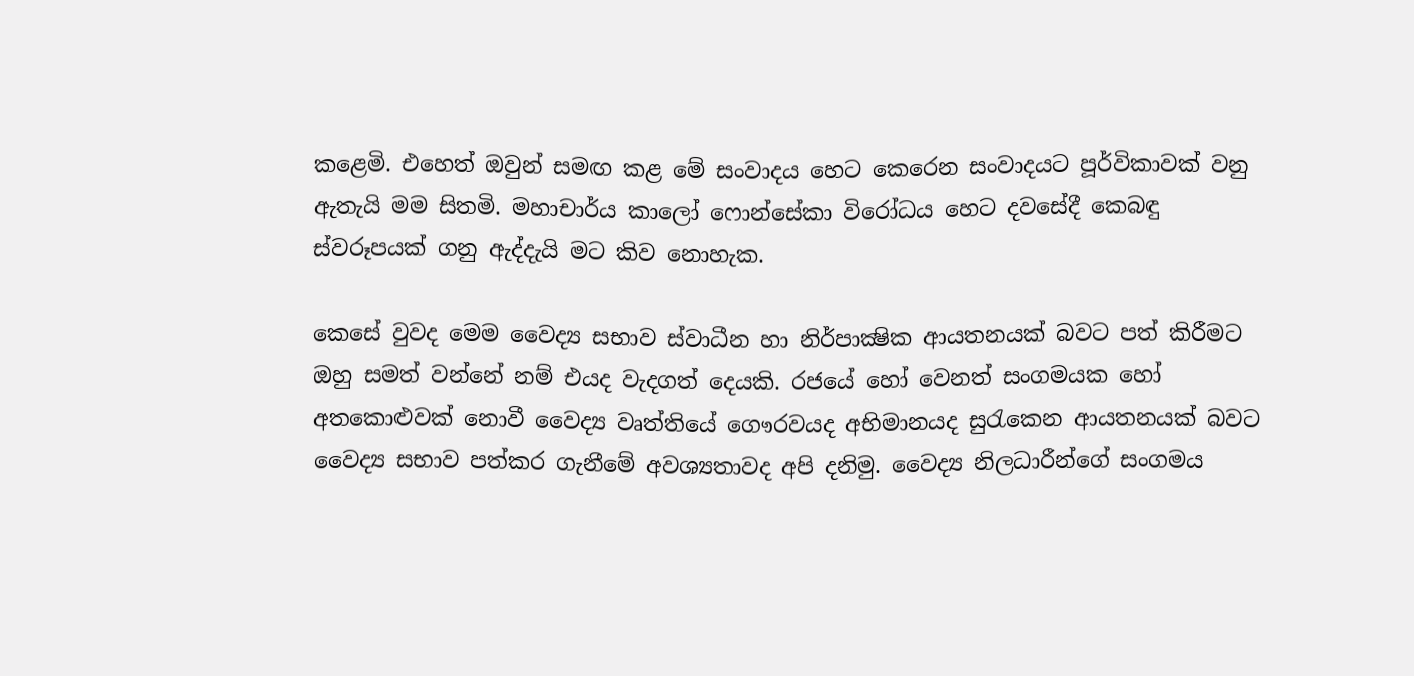කළෙමි. එහෙත් ඔවුන් සමඟ කළ මේ සංවාදය හෙට කෙරෙන සංවාදයට පූර්විකාවක්‌ වනු ඇතැයි මම සිතමි. මහාචාර්ය කාලෝ ෆොන්සේකා විරෝධය හෙට දවසේදී කෙබඳු ස්‌වරූපයක්‌ ගනු ඇද්දැයි මට කිව නොහැක.

කෙසේ වුවද මෙම වෛද්‍ය සභාව ස්‌වාධීන හා නිර්පාක්‍ෂික ආයතනයක්‌ බවට පත් කිරීමට ඔහු සමත් වන්නේ නම් එයද වැදගත් දෙයකි. රජයේ හෝ වෙනත් සංගමයක හෝ අතකොළුවක්‌ නොවී වෛද්‍ය වෘත්තියේ ගෞරවයද අභිමානයද සුරැකෙන ආයතනයක්‌ බවට වෛද්‍ය සභාව පත්කර ගැනීමේ අවශ්‍යතාවද අපි දනිමු. වෛද්‍ය නිලධාරීන්ගේ සංගමය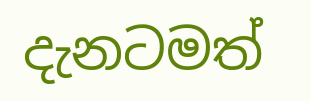දැනටමත්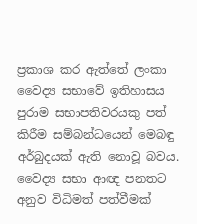ප්‍රකාශ කර ඇත්තේ ලංකා වෛද්‍ය සභාවේ ඉතිහාසය පුරාම සභාපතිවරයකු පත් කිරීම සම්බන්ධයෙන් මෙබඳු අර්බුදයක්‌ ඇති නොවූ බවය. වෛද්‍ය සභා ආඥ පනතට අනුව විධිමත් පත්වීමක්‌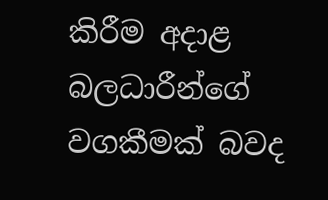කිරීම අදාළ බලධාරීන්ගේ වගකීමක්‌ බවද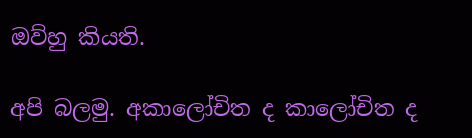ඔව්හු කියති.

අපි බලමු. අකාලෝචිත ද කාලෝචිත ද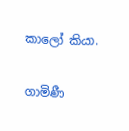කාලෝ කියා.

ගාමිණී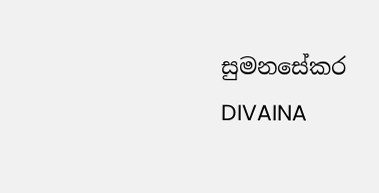සුමනසේකර
DIVAINA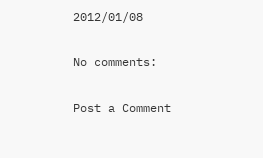2012/01/08

No comments:

Post a Comment